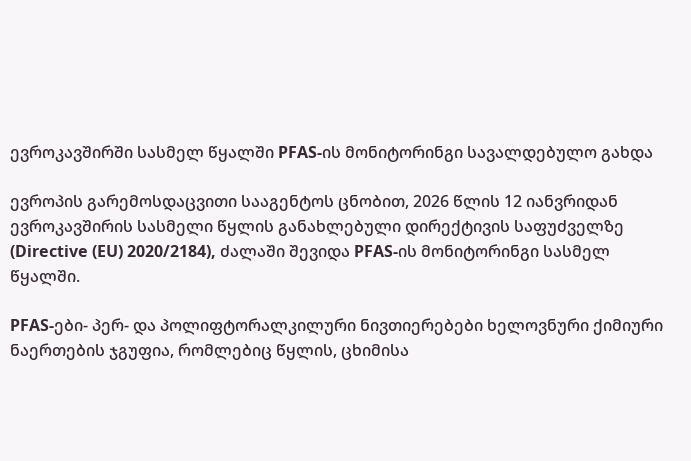ევროკავშირში სასმელ წყალში PFAS-ის მონიტორინგი სავალდებულო გახდა

ევროპის გარემოსდაცვითი სააგენტოს ცნობით, 2026 წლის 12 იანვრიდან ევროკავშირის სასმელი წყლის განახლებული დირექტივის საფუძველზე (Directive (EU) 2020/2184), ძალაში შევიდა PFAS-ის მონიტორინგი სასმელ წყალში.

PFAS-ები- პერ- და პოლიფტორალკილური ნივთიერებები ხელოვნური ქიმიური ნაერთების ჯგუფია, რომლებიც წყლის, ცხიმისა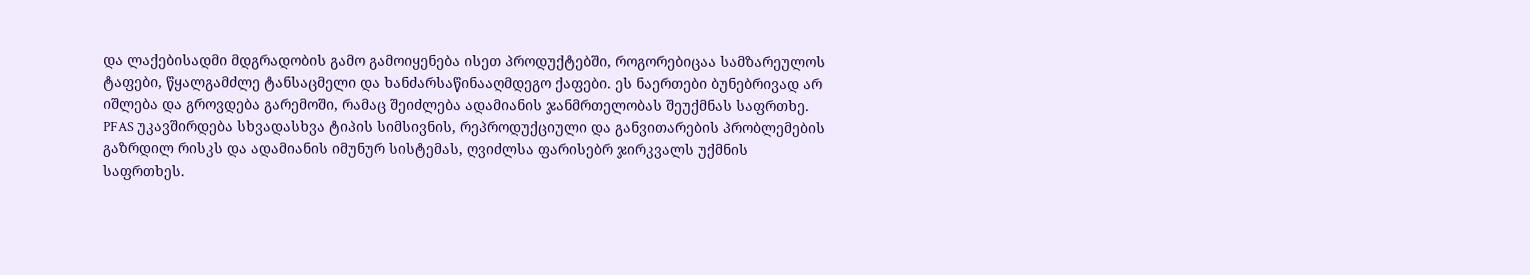და ლაქებისადმი მდგრადობის გამო გამოიყენება ისეთ პროდუქტებში, როგორებიცაა სამზარეულოს ტაფები, წყალგამძლე ტანსაცმელი და ხანძარსაწინააღმდეგო ქაფები. ეს ნაერთები ბუნებრივად არ იშლება და გროვდება გარემოში, რამაც შეიძლება ადამიანის ჯანმრთელობას შეუქმნას საფრთხე. PFAS უკავშირდება სხვადასხვა ტიპის სიმსივნის, რეპროდუქციული და განვითარების პრობლემების გაზრდილ რისკს და ადამიანის იმუნურ სისტემას, ღვიძლსა ფარისებრ ჯირკვალს უქმნის საფრთხეს.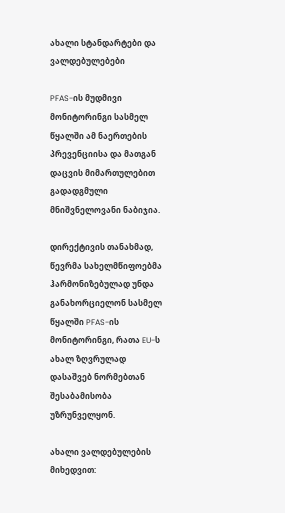ახალი სტანდარტები და ვალდებულებები

PFAS-ის მუდმივი მონიტორინგი სასმელ წყალში ამ ნაერთების პრევენციისა და მათგან დაცვის მიმართულებით გადადგმული მნიშვნელოვანი ნაბიჯია.

დირექტივის თანახმად, წევრმა სახელმწიფოებმა ჰარმონიზებულად უნდა განახორციელონ სასმელ წყალში PFAS-ის მონიტორინგი, რათა EU-ს ახალ ზღვრულად დასაშვებ ნორმებთან შესაბამისობა უზრუნველყონ.

ახალი ვალდებულების მიხედვით: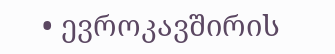• ევროკავშირის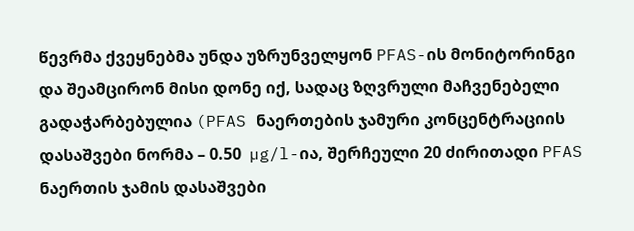წევრმა ქვეყნებმა უნდა უზრუნველყონ PFAS-ის მონიტორინგი და შეამცირონ მისი დონე იქ, სადაც ზღვრული მაჩვენებელი გადაჭარბებულია (PFAS ნაერთების ჯამური კონცენტრაციის დასაშვები ნორმა – 0.50  µg/l-ია, შერჩეული 20 ძირითადი PFAS ნაერთის ჯამის დასაშვები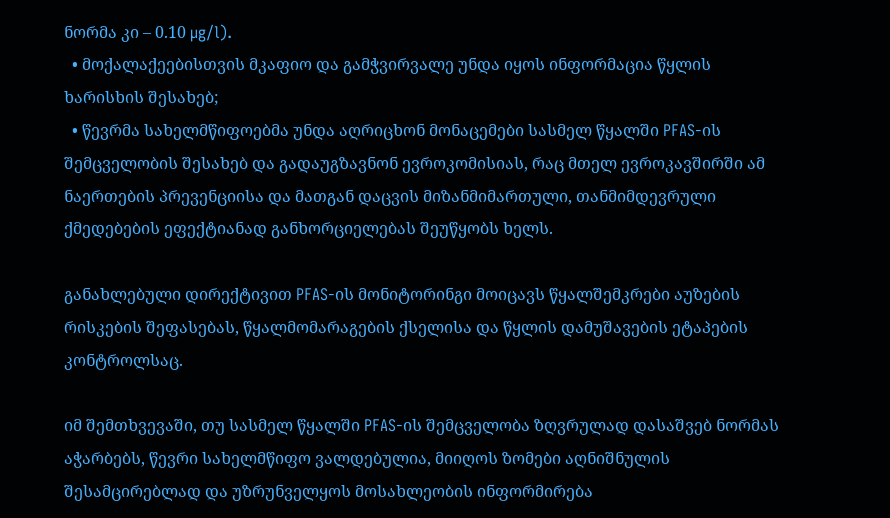ნორმა კი – 0.10 µg/l).
  • მოქალაქეებისთვის მკაფიო და გამჭვირვალე უნდა იყოს ინფორმაცია წყლის ხარისხის შესახებ;
  • წევრმა სახელმწიფოებმა უნდა აღრიცხონ მონაცემები სასმელ წყალში PFAS-ის შემცველობის შესახებ და გადაუგზავნონ ევროკომისიას, რაც მთელ ევროკავშირში ამ ნაერთების პრევენციისა და მათგან დაცვის მიზანმიმართული, თანმიმდევრული ქმედებების ეფექტიანად განხორციელებას შეუწყობს ხელს.

განახლებული დირექტივით PFAS-ის მონიტორინგი მოიცავს წყალშემკრები აუზების რისკების შეფასებას, წყალმომარაგების ქსელისა და წყლის დამუშავების ეტაპების კონტროლსაც.

იმ შემთხვევაში, თუ სასმელ წყალში PFAS-ის შემცველობა ზღვრულად დასაშვებ ნორმას აჭარბებს, წევრი სახელმწიფო ვალდებულია, მიიღოს ზომები აღნიშნულის შესამცირებლად და უზრუნველყოს მოსახლეობის ინფორმირება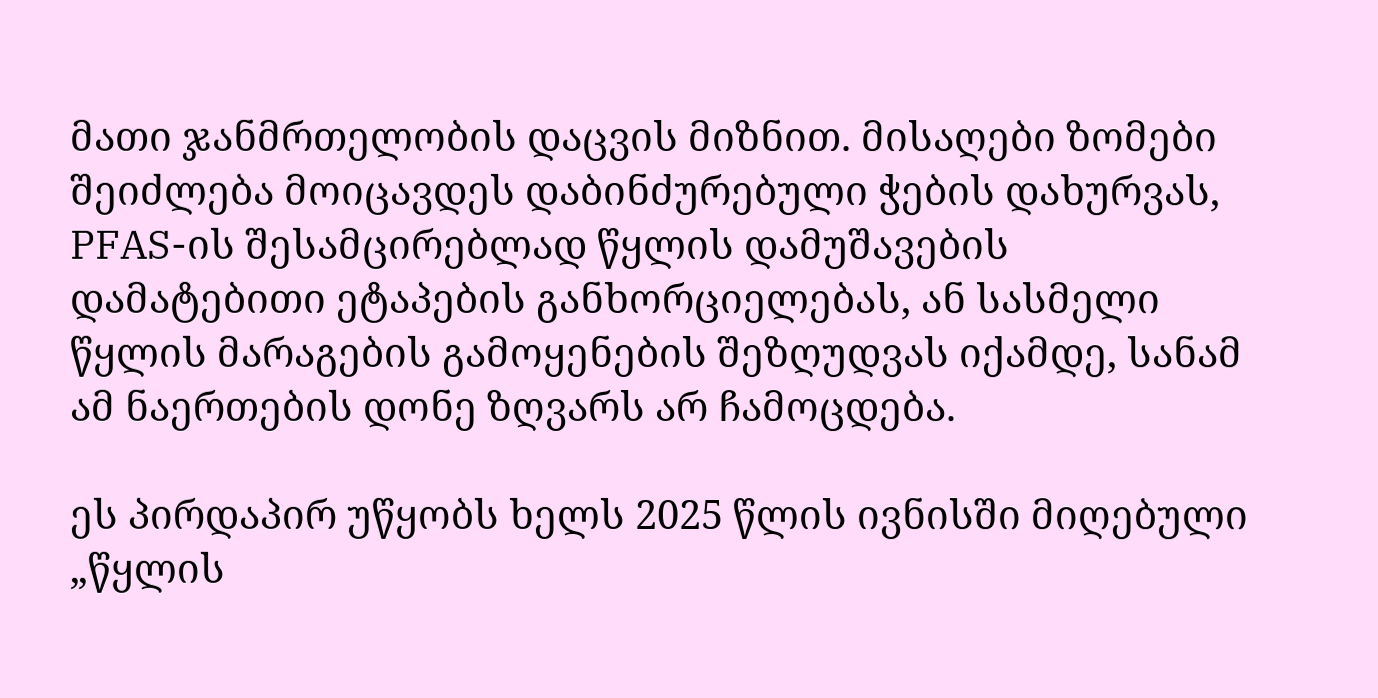მათი ჯანმრთელობის დაცვის მიზნით. მისაღები ზომები შეიძლება მოიცავდეს დაბინძურებული ჭების დახურვას, PFAS-ის შესამცირებლად წყლის დამუშავების დამატებითი ეტაპების განხორციელებას, ან სასმელი წყლის მარაგების გამოყენების შეზღუდვას იქამდე, სანამ ამ ნაერთების დონე ზღვარს არ ჩამოცდება.

ეს პირდაპირ უწყობს ხელს 2025 წლის ივნისში მიღებული „წყლის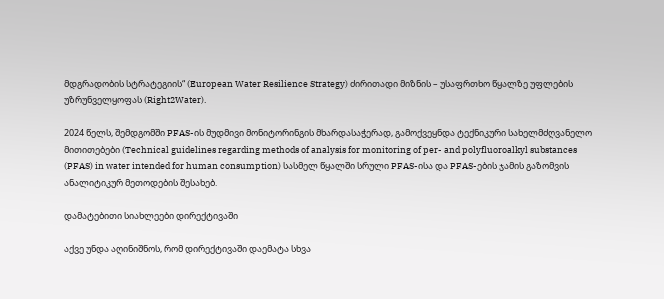მდგრადობის სტრატეგიის“ (European Water Resilience Strategy) ძირითადი მიზნის – უსაფრთხო წყალზე უფლების უზრუნველყოფას (Right2Water).

2024 წელს, შემდგომში PFAS-ის მუდმივი მონიტორინგის მხარდასაჭერად, გამოქვეყნდა ტექნიკური სახელმძღვანელო მითითებები (Technical guidelines regarding methods of analysis for monitoring of per- and polyfluoroalkyl substances (PFAS) in water intended for human consumption) სასმელ წყალში სრული PFAS-ისა და PFAS-ების ჯამის გაზომვის ანალიტიკურ მეთოდების შესახებ.

დამატებითი სიახლეები დირექტივაში

აქვე უნდა აღინიშნოს, რომ დირექტივაში დაემატა სხვა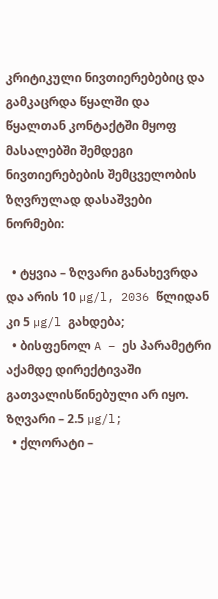კრიტიკული ნივთიერებებიც და გამკაცრდა წყალში და წყალთან კონტაქტში მყოფ მასალებში შემდეგი ნივთიერებების შემცველობის ზღვრულად დასაშვები ნორმები:

  • ტყვია – ზღვარი განახევრდა და არის 10 µg/l, 2036 წლიდან კი 5 µg/l გახდება;
  • ბისფენოლ A – ეს პარამეტრი აქამდე დირექტივაში გათვალისწინებული არ იყო. Ზღვარი – 2.5 µg/l;
  • ქლორატი –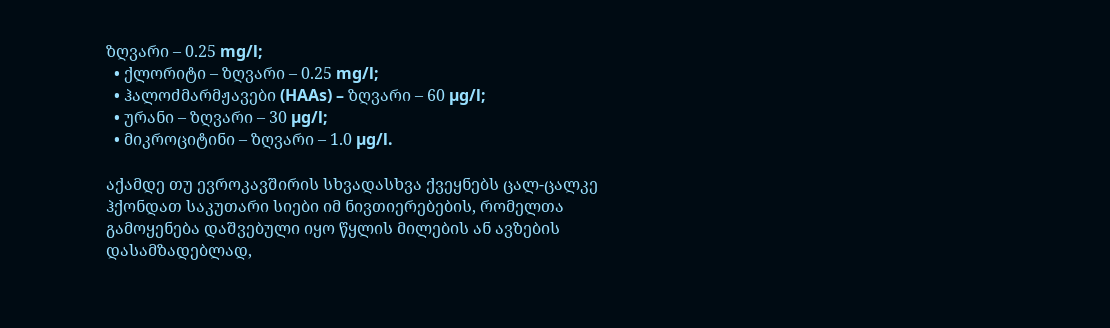ზღვარი – 0.25 mg/l;
  • ქლორიტი – ზღვარი – 0.25 mg/l;
  • ჰალოძმარმჟავები (HAAs) – ზღვარი – 60 µg/l;
  • ურანი – ზღვარი – 30 µg/l;
  • მიკროციტინი – ზღვარი – 1.0 µg/l.

აქამდე თუ ევროკავშირის სხვადასხვა ქვეყნებს ცალ-ცალკე ჰქონდათ საკუთარი სიები იმ ნივთიერებების, რომელთა გამოყენება დაშვებული იყო წყლის მილების ან ავზების დასამზადებლად,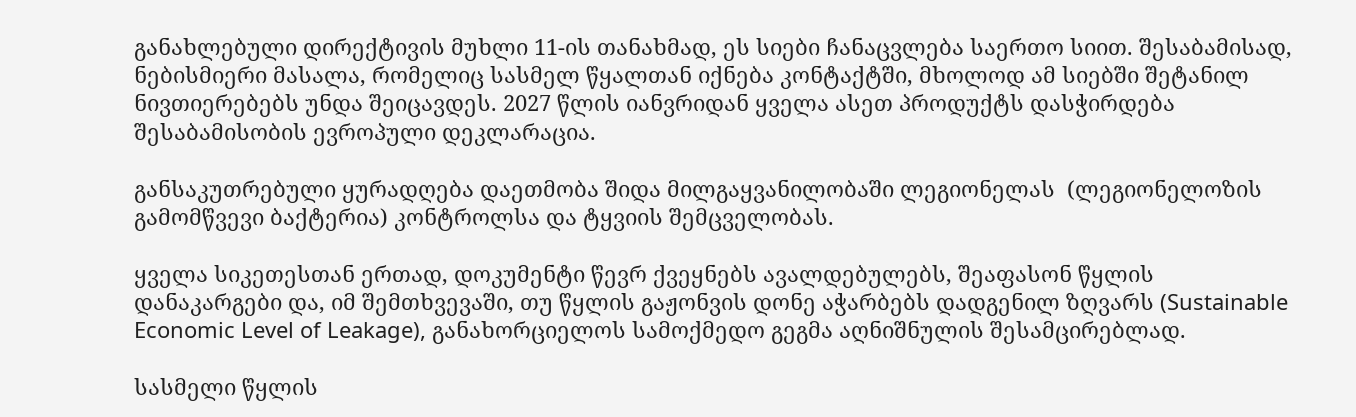განახლებული დირექტივის მუხლი 11-ის თანახმად, ეს სიები ჩანაცვლება საერთო სიით. შესაბამისად, ნებისმიერი მასალა, რომელიც სასმელ წყალთან იქნება კონტაქტში, მხოლოდ ამ სიებში შეტანილ ნივთიერებებს უნდა შეიცავდეს. 2027 წლის იანვრიდან ყველა ასეთ პროდუქტს დასჭირდება შესაბამისობის ევროპული დეკლარაცია.

განსაკუთრებული ყურადღება დაეთმობა შიდა მილგაყვანილობაში ლეგიონელას  (ლეგიონელოზის გამომწვევი ბაქტერია) კონტროლსა და ტყვიის შემცველობას.

ყველა სიკეთესთან ერთად, დოკუმენტი წევრ ქვეყნებს ავალდებულებს, შეაფასონ წყლის დანაკარგები და, იმ შემთხვევაში, თუ წყლის გაჟონვის დონე აჭარბებს დადგენილ ზღვარს (Sustainable Economic Level of Leakage), განახორციელოს სამოქმედო გეგმა აღნიშნულის შესამცირებლად.

სასმელი წყლის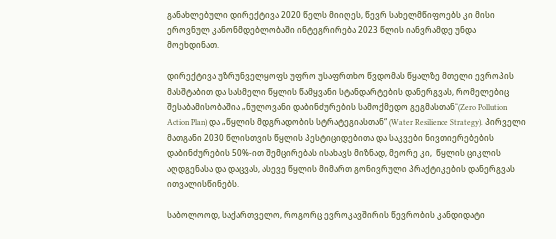განახლებული დირექტივა 2020 წელს მიიღეს, წევრ სახელმწიფოებს კი მისი ეროვნულ კანონმდებლობაში ინტეგრირება 2023 წლის იანვრამდე უნდა მოეხდინათ.

დირექტივა უზრუნველყოფს უფრო უსაფრთხო წვდომას წყალზე მთელი ევროპის მასშტაბით და სასმელი წყლის წამყვანი სტანდარტების დანერგვას, რომელებიც შესაბამისობაშია „ნულოვანი დაბინძურების სამოქმედო გეგმასთან“(Zero Pollution Action Plan) და „წყლის მდგრადობის სტრატეგიასთან“ (Water Resilience Strategy). Პირველი მათგანი 2030 წლისთვის წყლის პესტიციდებითა და საკვები ნივთიერებების დაბინძურების 50%-ით შემცირებას ისახავს მიზნად, მეორე კი,  წყლის ციკლის აღდგენასა და დაცვას, ასევე წყლის მიმართ გონივრული პრაქტიკების დანერგვას ითვალისწინებს.

საბოლოოდ, საქართველო, როგორც ევროკავშირის წევრობის კანდიდატი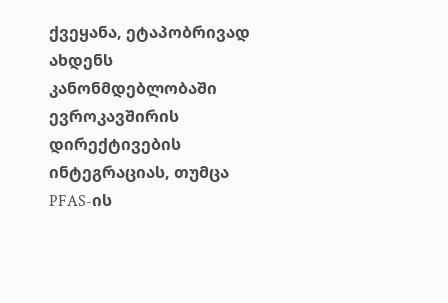ქვეყანა, ეტაპობრივად ახდენს კანონმდებლობაში ევროკავშირის დირექტივების ინტეგრაციას, თუმცა PFAS-ის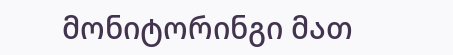მონიტორინგი მათ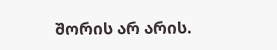შორის არ არის.